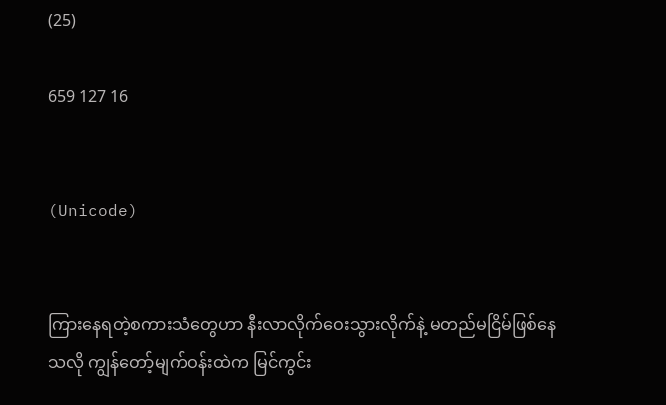(25)

659 127 16


(Unicode)


ကြားနေရတဲ့စကားသံတွေဟာ နီးလာလိုက်ဝေးသွားလိုက်နဲ့ မတည်မငြိမ်‌ဖြစ်နေသလို ကျွန်တော့်မျက်ဝန်းထဲက မြင်ကွင်း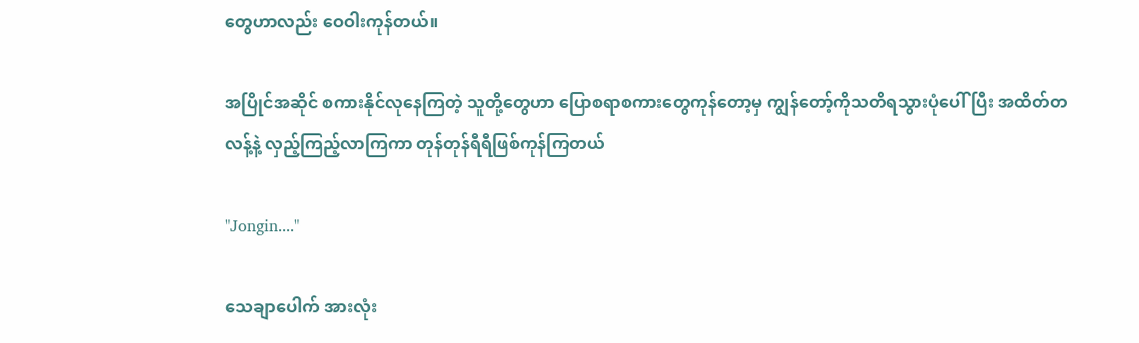တွေဟာလည်း ဝေဝါးကုန်တယ်။

အပြိုင်အဆိုင် စကားနိုင်လုနေကြတဲ့ သူတို့တွေဟာ ပြောစရာစကားတွေကုန်တော့မှ ကျွန်တော့်ကိုသတိရသွားပုံပေါ်ပြီး အထိတ်တလန့်နဲ့ လှည့်ကြည့်လာကြကာ တုန်တုန်ရီရီဖြစ်ကုန်ကြတယ်

"Jongin...."

သေချာပေါက် အားလုံး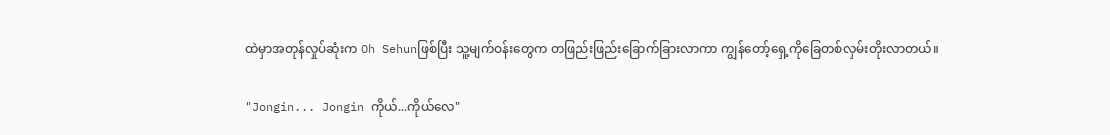ထဲမှာအတုန်လှုပ်ဆုံးက Oh Sehunဖြစ်ပြီး သူ့မျက်ဝန်းတွေက တဖြည်းဖြည်းခြောက်ခြားလာကာ ကျွန်တော့်ရှေ့ကိုခြေတစ်လှမ်းတိုးလာတယ်။

"Jongin... Jongin ကိုယ်‌...ကိုယ်လေ"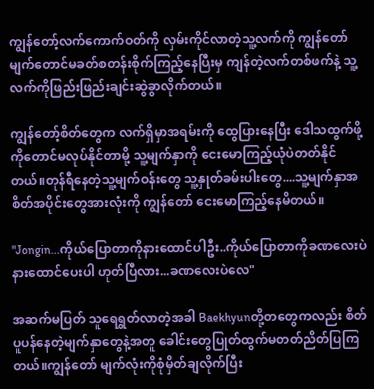ကျွန်တော့်လက်ကောက်ဝတ်ကို လှမ်းကိုင်လာတဲ့သူ့လက်ကို ကျွန်တော် မျက်တောင်မခတ်စတန်းစိုက်ကြည့်နေပြီးမှ ကျန်တဲ့လက်တစ်ဖက်နဲ့ သူ့လက်ကိုဖြည်းဖြည်းချင်းဆွဲခွာလိုက်တယ်။

ကျွန်တော့်စိတ်တွေက လက်ရှိမှာအရမ်းကို ထွေပြားနေပြီး ဒေါသထွက်ဖို့ကိုတောင်မလုပ်နိုင်တာမို့ သူ့မျက်နှာကို ငေးမောကြည့်ယုံပဲတတ်နိုင်တယ်။တုန်ရီနေတဲ့သူ့မျက်ဝန်းတွေ သူ့နှုတ်ခမ်းပါးတွေ....သူ့မျက်နှာအစိတ်အပိုင်းတွေအားလုံးကို ကျွန်တော် ငေးမောကြည့်နေမိတယ်။

"Jongin...ကိုယ်ပြောတာကိုနားထောင်ပါဦး..ကိုယ်ပြောတာကိုခဏလေးပဲနားထောင်ပေးပါ ဟုတ်ပြီလား...ခဏလေးပဲလေ"

အဆက်မပြတ် သူရေရွတ်လာတဲ့အခါ Baekhyunတို့တတွေကလည်း စိတ်ပူပန်နေတဲ့မျက်နှာတွေနဲ့အတူ ခေါင်းတွေပြုတ်ထွက်မတတ်ညိတ်ပြကြတယ်။ကျွန်တော် မျက်လုံးကိုစုံမှိတ်ချလိုက်ပြီး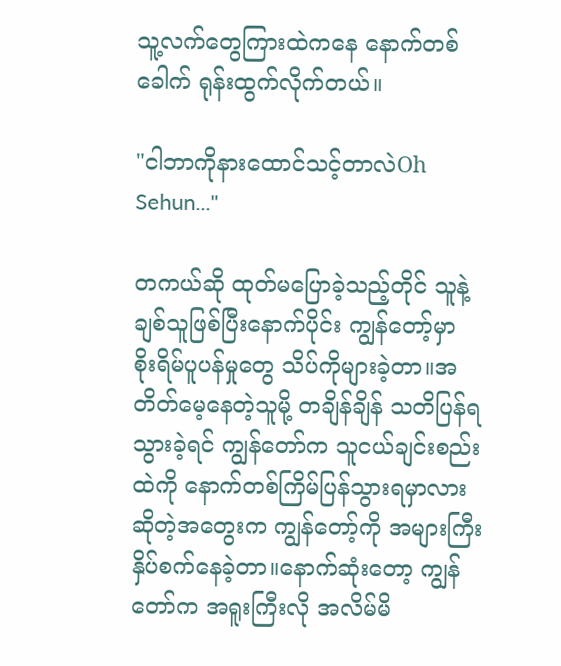သူ့လက်တွေကြားထဲကနေ နောက်တစ်ခေါက် ရုန်းထွက်လိုက်တယ်။

"ငါဘာကိုနားထောင်သင့်တာလဲOh Sehun..."

တကယ်ဆို ထုတ်မပြောခဲ့သည့်တိုင် သူနဲ့ချစ်သူဖြစ်ပြီးနောက်ပိုင်း ကျွန်တော့်မှာ စိုးရိမ်ပူပန်မှုတွေ သိပ်ကိုများခဲ့တာ။အတိတ်မေ့နေတဲ့သူမို့ တချိန်ချိန် သတိပြန်ရသွားခဲ့ရင် ကျွန်တော်က သူငယ်ချင်းစည်းထဲကို နောက်တစ်ကြိမ်ပြန်သွားရမှာလားဆိုတဲ့အတွေးက ကျွန်တော့်ကို အများကြီးနှိပ်စက်နေခဲ့တာ။နောက်ဆုံးတော့ ကျွန်တော်က အရူးကြီးလို အလိမ်မိ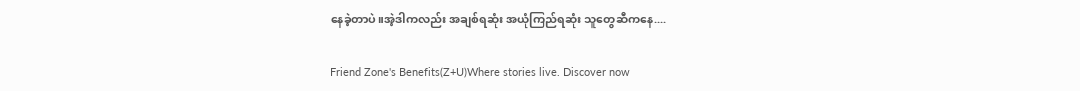နေခဲ့တာပဲ။အဲ့ဒါကလည်း အချစ်ရဆုံး အယုံကြည်ရဆုံး သူတွေဆီကနေ....

Friend Zone's Benefits(Z+U)Where stories live. Discover now